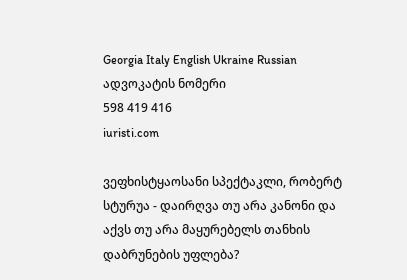Georgia Italy English Ukraine Russian
ადვოკატის ნომერი
598 419 416
iuristi.com

ვეფხისტყაოსანი სპექტაკლი, რობერტ სტურუა - დაირღვა თუ არა კანონი და აქვს თუ არა მაყურებელს თანხის დაბრუნების უფლება?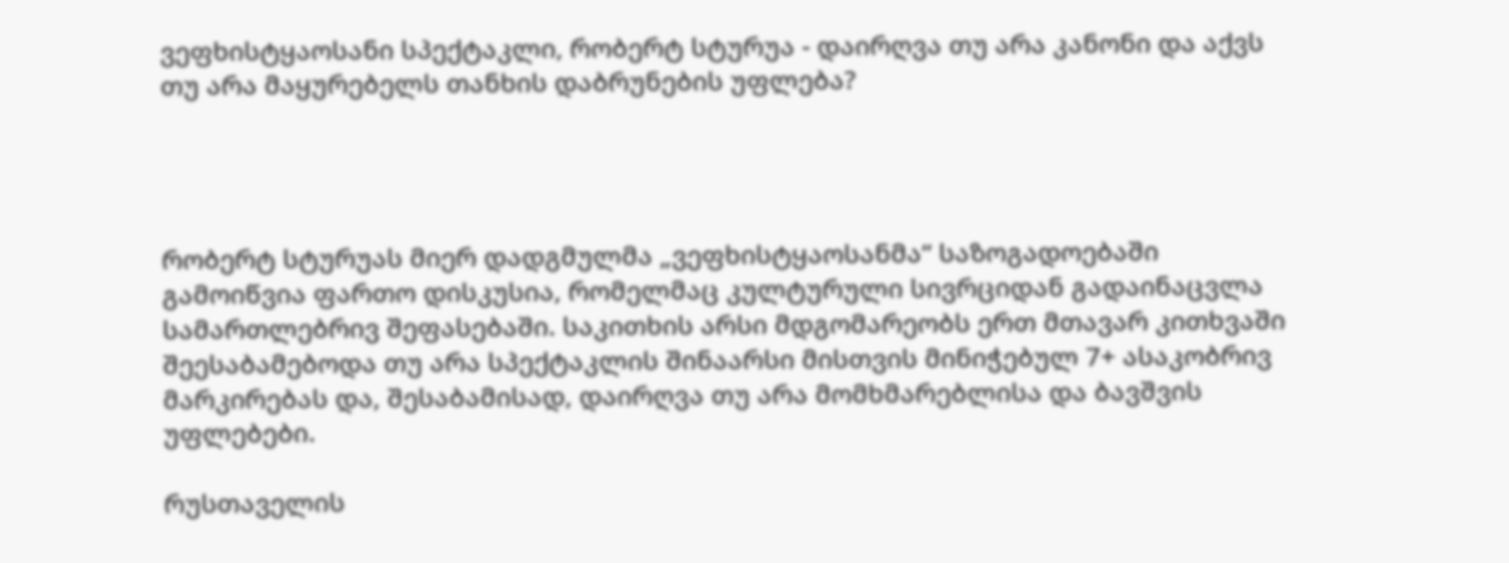ვეფხისტყაოსანი სპექტაკლი, რობერტ სტურუა - დაირღვა თუ არა კანონი და აქვს თუ არა მაყურებელს თანხის დაბრუნების უფლება?




რობერტ სტურუას მიერ დადგმულმა „ვეფხისტყაოსანმა“ საზოგადოებაში გამოიწვია ფართო დისკუსია, რომელმაც კულტურული სივრციდან გადაინაცვლა სამართლებრივ შეფასებაში. საკითხის არსი მდგომარეობს ერთ მთავარ კითხვაში შეესაბამებოდა თუ არა სპექტაკლის შინაარსი მისთვის მინიჭებულ 7+ ასაკობრივ მარკირებას და, შესაბამისად, დაირღვა თუ არა მომხმარებლისა და ბავშვის უფლებები.

რუსთაველის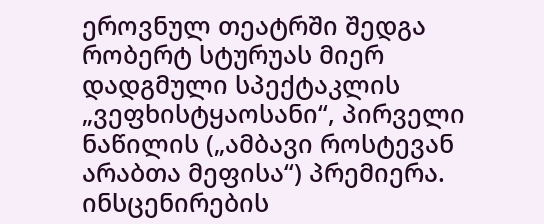ეროვნულ თეატრში შედგა რობერტ სტურუას მიერ დადგმული სპექტაკლის „ვეფხისტყაოსანი“, პირველი ნაწილის („ამბავი როსტევან არაბთა მეფისა“) პრემიერა. ინსცენირების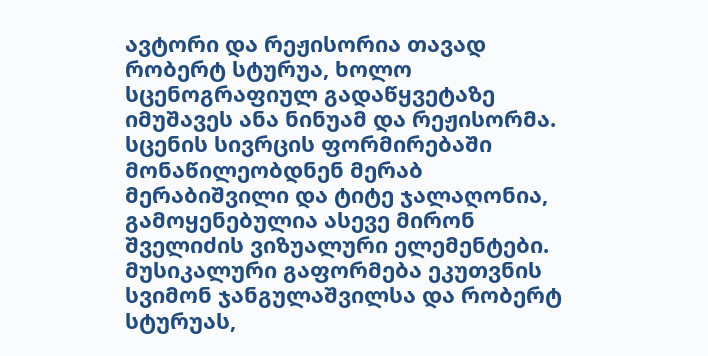ავტორი და რეჟისორია თავად რობერტ სტურუა, ხოლო სცენოგრაფიულ გადაწყვეტაზე იმუშავეს ანა ნინუამ და რეჟისორმა. სცენის სივრცის ფორმირებაში მონაწილეობდნენ მერაბ მერაბიშვილი და ტიტე ჯალაღონია, გამოყენებულია ასევე მირონ შველიძის ვიზუალური ელემენტები. მუსიკალური გაფორმება ეკუთვნის სვიმონ ჯანგულაშვილსა და რობერტ სტურუას,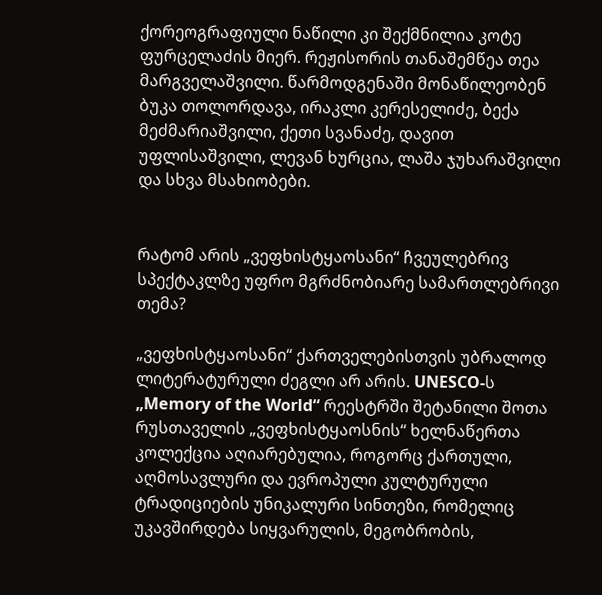ქორეოგრაფიული ნაწილი კი შექმნილია კოტე ფურცელაძის მიერ. რეჟისორის თანაშემწეა თეა მარგველაშვილი. წარმოდგენაში მონაწილეობენ ბუკა თოლორდავა, ირაკლი კერესელიძე, ბექა მეძმარიაშვილი, ქეთი სვანაძე, დავით უფლისაშვილი, ლევან ხურცია, ლაშა ჯუხარაშვილი და სხვა მსახიობები.


რატომ არის „ვეფხისტყაოსანი“ ჩვეულებრივ სპექტაკლზე უფრო მგრძნობიარე სამართლებრივი თემა?

„ვეფხისტყაოსანი“ ქართველებისთვის უბრალოდ ლიტერატურული ძეგლი არ არის. UNESCO-ს „Memory of the World“ რეესტრში შეტანილი შოთა რუსთაველის „ვეფხისტყაოსნის“ ხელნაწერთა კოლექცია აღიარებულია, როგორც ქართული, აღმოსავლური და ევროპული კულტურული ტრადიციების უნიკალური სინთეზი, რომელიც უკავშირდება სიყვარულის, მეგობრობის,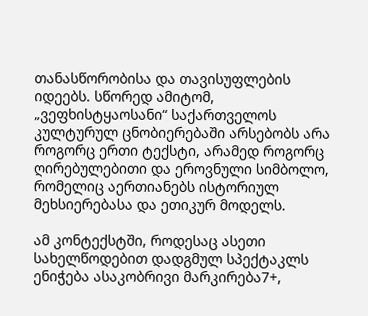თანასწორობისა და თავისუფლების იდეებს. სწორედ ამიტომ, „ვეფხისტყაოსანი“ საქართველოს კულტურულ ცნობიერებაში არსებობს არა როგორც ერთი ტექსტი, არამედ როგორც ღირებულებითი და ეროვნული სიმბოლო, რომელიც აერთიანებს ისტორიულ მეხსიერებასა და ეთიკურ მოდელს.

ამ კონტექსტში, როდესაც ასეთი სახელწოდებით დადგმულ სპექტაკლს ენიჭება ასაკობრივი მარკირება7+,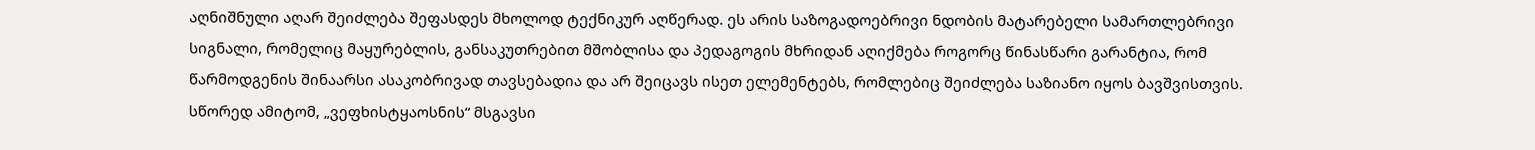აღნიშნული აღარ შეიძლება შეფასდეს მხოლოდ ტექნიკურ აღწერად. ეს არის საზოგადოებრივი ნდობის მატარებელი სამართლებრივი სიგნალი, რომელიც მაყურებლის, განსაკუთრებით მშობლისა და პედაგოგის მხრიდან აღიქმება როგორც წინასწარი გარანტია, რომ წარმოდგენის შინაარსი ასაკობრივად თავსებადია და არ შეიცავს ისეთ ელემენტებს, რომლებიც შეიძლება საზიანო იყოს ბავშვისთვის. სწორედ ამიტომ, „ვეფხისტყაოსნის“ მსგავსი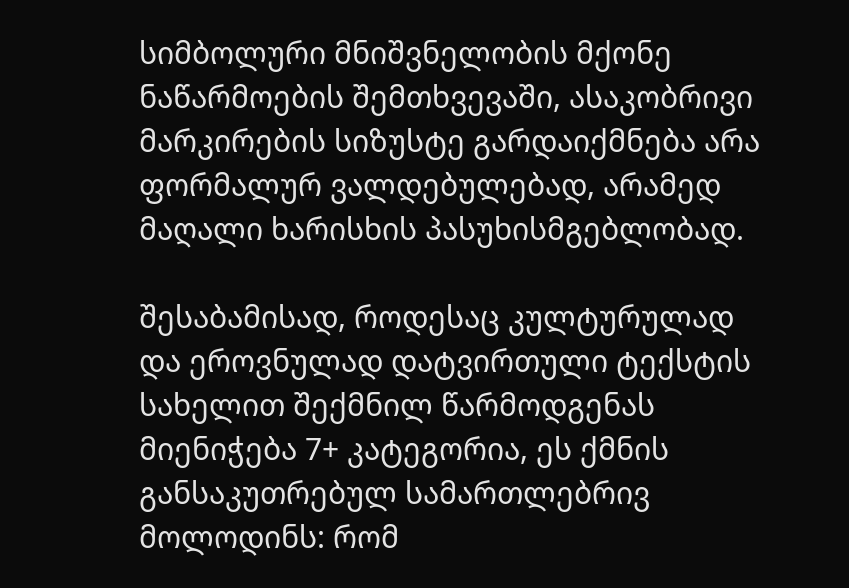სიმბოლური მნიშვნელობის მქონე ნაწარმოების შემთხვევაში, ასაკობრივი მარკირების სიზუსტე გარდაიქმნება არა ფორმალურ ვალდებულებად, არამედ მაღალი ხარისხის პასუხისმგებლობად.

შესაბამისად, როდესაც კულტურულად და ეროვნულად დატვირთული ტექსტის სახელით შექმნილ წარმოდგენას მიენიჭება 7+ კატეგორია, ეს ქმნის განსაკუთრებულ სამართლებრივ მოლოდინს: რომ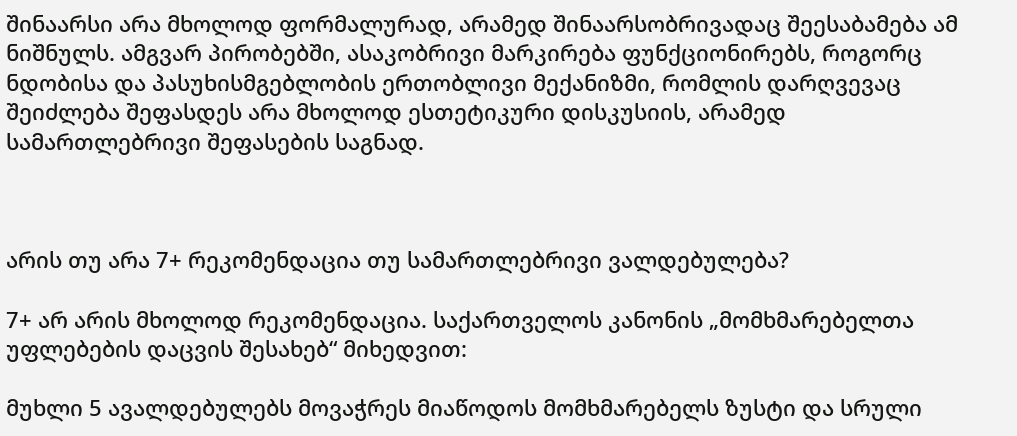შინაარსი არა მხოლოდ ფორმალურად, არამედ შინაარსობრივადაც შეესაბამება ამ ნიშნულს. ამგვარ პირობებში, ასაკობრივი მარკირება ფუნქციონირებს, როგორც ნდობისა და პასუხისმგებლობის ერთობლივი მექანიზმი, რომლის დარღვევაც შეიძლება შეფასდეს არა მხოლოდ ესთეტიკური დისკუსიის, არამედ სამართლებრივი შეფასების საგნად.



არის თუ არა 7+ რეკომენდაცია თუ სამართლებრივი ვალდებულება?

7+ არ არის მხოლოდ რეკომენდაცია. საქართველოს კანონის „მომხმარებელთა უფლებების დაცვის შესახებ“ მიხედვით:

მუხლი 5 ავალდებულებს მოვაჭრეს მიაწოდოს მომხმარებელს ზუსტი და სრული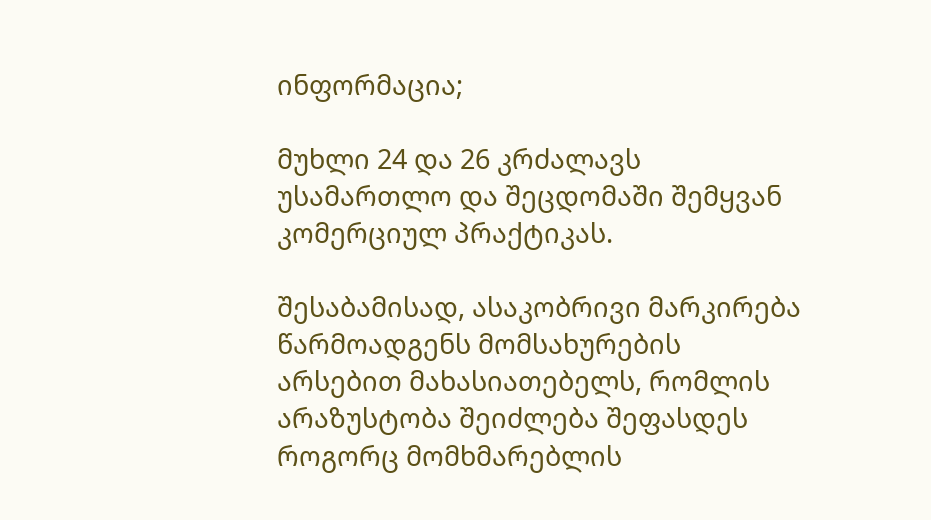ინფორმაცია;

მუხლი 24 და 26 კრძალავს უსამართლო და შეცდომაში შემყვან კომერციულ პრაქტიკას.

შესაბამისად, ასაკობრივი მარკირება წარმოადგენს მომსახურების არსებით მახასიათებელს, რომლის არაზუსტობა შეიძლება შეფასდეს როგორც მომხმარებლის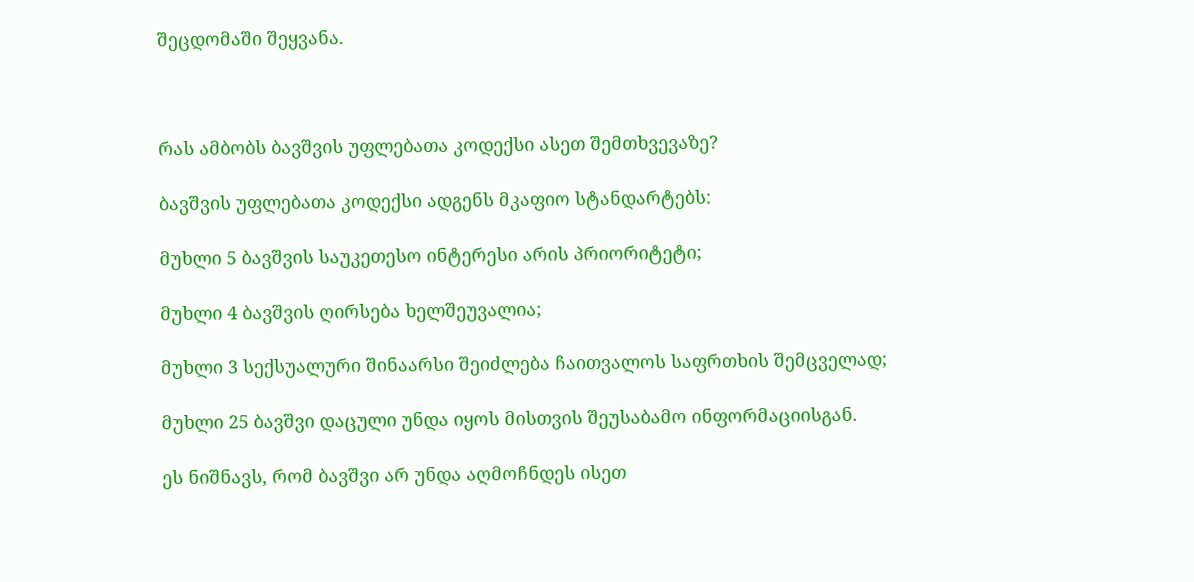შეცდომაში შეყვანა.



რას ამბობს ბავშვის უფლებათა კოდექსი ასეთ შემთხვევაზე?

ბავშვის უფლებათა კოდექსი ადგენს მკაფიო სტანდარტებს:

მუხლი 5 ბავშვის საუკეთესო ინტერესი არის პრიორიტეტი;

მუხლი 4 ბავშვის ღირსება ხელშეუვალია;

მუხლი 3 სექსუალური შინაარსი შეიძლება ჩაითვალოს საფრთხის შემცველად;

მუხლი 25 ბავშვი დაცული უნდა იყოს მისთვის შეუსაბამო ინფორმაციისგან.

ეს ნიშნავს, რომ ბავშვი არ უნდა აღმოჩნდეს ისეთ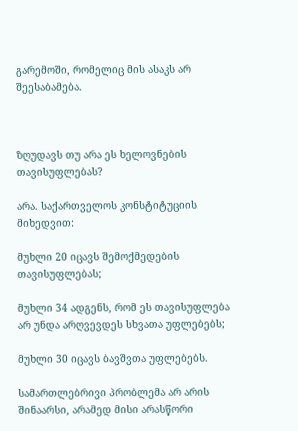გარემოში, რომელიც მის ასაკს არ შეესაბამება.



ზღუდავს თუ არა ეს ხელოვნების თავისუფლებას?

არა. საქართველოს კონსტიტუციის მიხედვით:

მუხლი 20 იცავს შემოქმედების თავისუფლებას;

მუხლი 34 ადგენს, რომ ეს თავისუფლება არ უნდა არღვევდეს სხვათა უფლებებს;

მუხლი 30 იცავს ბავშვთა უფლებებს.

სამართლებრივი პრობლემა არ არის შინაარსი, არამედ მისი არასწორი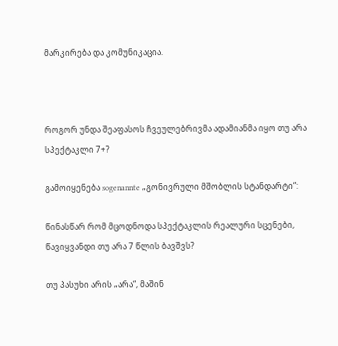მარკირება და კომუნიკაცია.



როგორ უნდა შეაფასოს ჩვეულებრივმა ადამიანმა იყო თუ არა სპექტაკლი 7+?

გამოიყენება sogenannte „გონივრული მშობლის სტანდარტი“:

წინასწარ რომ მცოდნოდა სპექტაკლის რეალური სცენები, წავიყვანდი თუ არა 7 წლის ბავშვს?

თუ პასუხი არის „არა“, მაშინ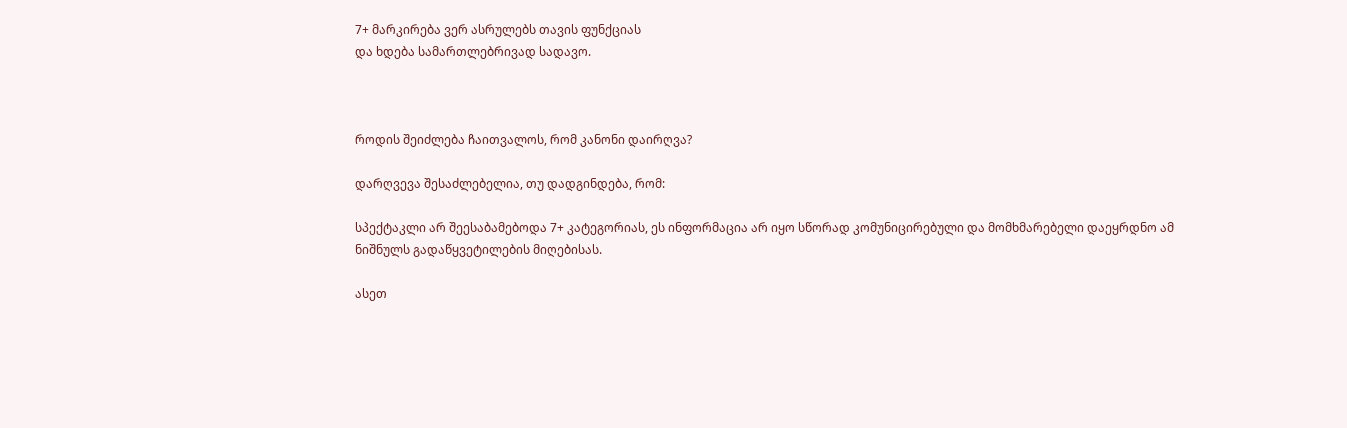7+ მარკირება ვერ ასრულებს თავის ფუნქციას
და ხდება სამართლებრივად სადავო.



როდის შეიძლება ჩაითვალოს, რომ კანონი დაირღვა?

დარღვევა შესაძლებელია, თუ დადგინდება, რომ:

სპექტაკლი არ შეესაბამებოდა 7+ კატეგორიას, ეს ინფორმაცია არ იყო სწორად კომუნიცირებული და მომხმარებელი დაეყრდნო ამ ნიშნულს გადაწყვეტილების მიღებისას.

ასეთ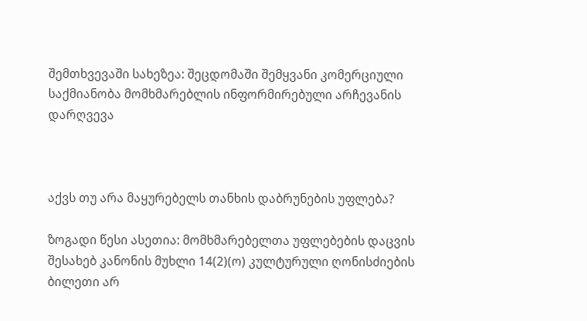შემთხვევაში სახეზეა: შეცდომაში შემყვანი კომერციული საქმიანობა მომხმარებლის ინფორმირებული არჩევანის დარღვევა



აქვს თუ არა მაყურებელს თანხის დაბრუნების უფლება?

ზოგადი წესი ასეთია: მომხმარებელთა უფლებების დაცვის შესახებ კანონის მუხლი 14(2)(ო) კულტურული ღონისძიების ბილეთი არ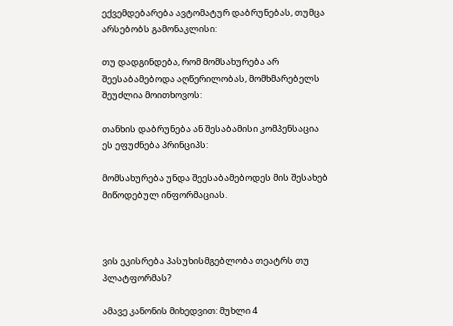ექვემდებარება ავტომატურ დაბრუნებას, თუმცა არსებობს გამონაკლისი:

თუ დადგინდება, რომ მომსახურება არ შეესაბამებოდა აღწერილობას, მომხმარებელს შეუძლია მოითხოვოს:

თანხის დაბრუნება ან შესაბამისი კომპენსაცია ეს ეფუძნება პრინციპს:

მომსახურება უნდა შეესაბამებოდეს მის შესახებ მიწოდებულ ინფორმაციას.



ვის ეკისრება პასუხისმგებლობა თეატრს თუ პლატფორმას?

ამავე კანონის მიხედვით: მუხლი 4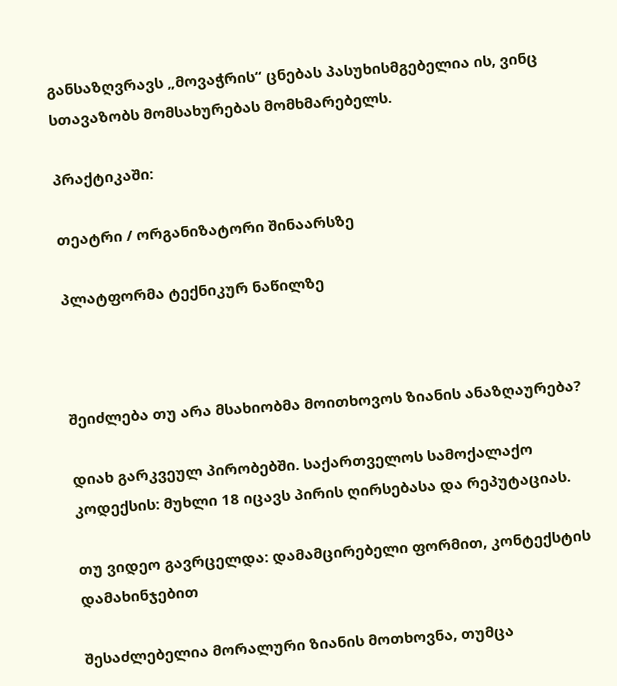განსაზღვრავს „მოვაჭრის“ ცნებას პასუხისმგებელია ის, ვინც სთავაზობს მომსახურებას მომხმარებელს.

პრაქტიკაში:

თეატრი / ორგანიზატორი შინაარსზე

პლატფორმა ტექნიკურ ნაწილზე



შეიძლება თუ არა მსახიობმა მოითხოვოს ზიანის ანაზღაურება?

დიახ გარკვეულ პირობებში. საქართველოს სამოქალაქო კოდექსის: მუხლი 18 იცავს პირის ღირსებასა და რეპუტაციას.

თუ ვიდეო გავრცელდა: დამამცირებელი ფორმით, კონტექსტის დამახინჯებით

შესაძლებელია მორალური ზიანის მოთხოვნა, თუმცა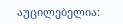აუცილებელია: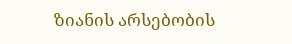ზიანის არსებობის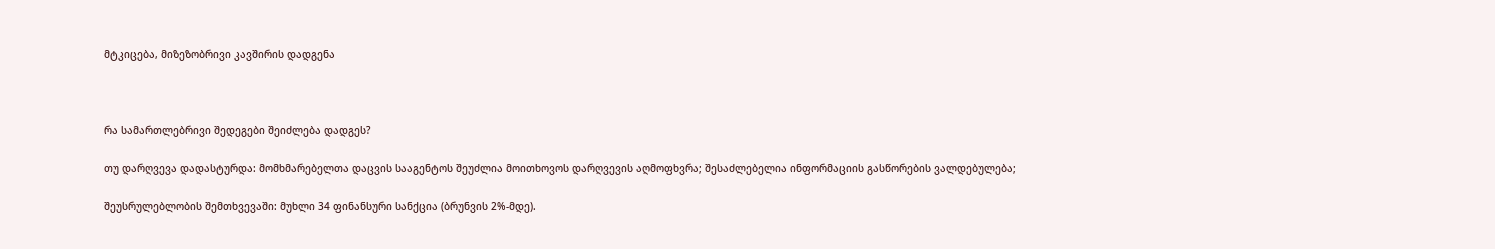მტკიცება, მიზეზობრივი კავშირის დადგენა



რა სამართლებრივი შედეგები შეიძლება დადგეს?

თუ დარღვევა დადასტურდა: მომხმარებელთა დაცვის სააგენტოს შეუძლია მოითხოვოს დარღვევის აღმოფხვრა; შესაძლებელია ინფორმაციის გასწორების ვალდებულება;

შეუსრულებლობის შემთხვევაში: მუხლი 34 ფინანსური სანქცია (ბრუნვის 2%-მდე).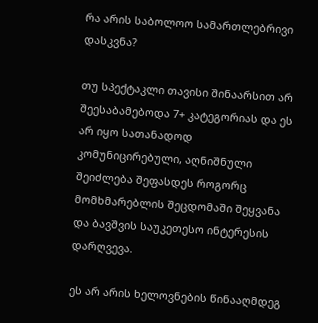რა არის საბოლოო სამართლებრივი დასკვნა?

თუ სპექტაკლი თავისი შინაარსით არ შეესაბამებოდა 7+ კატეგორიას და ეს არ იყო სათანადოდ კომუნიცირებული, აღნიშნული შეიძლება შეფასდეს როგორც მომხმარებლის შეცდომაში შეყვანა და ბავშვის საუკეთესო ინტერესის დარღვევა.

ეს არ არის ხელოვნების წინააღმდეგ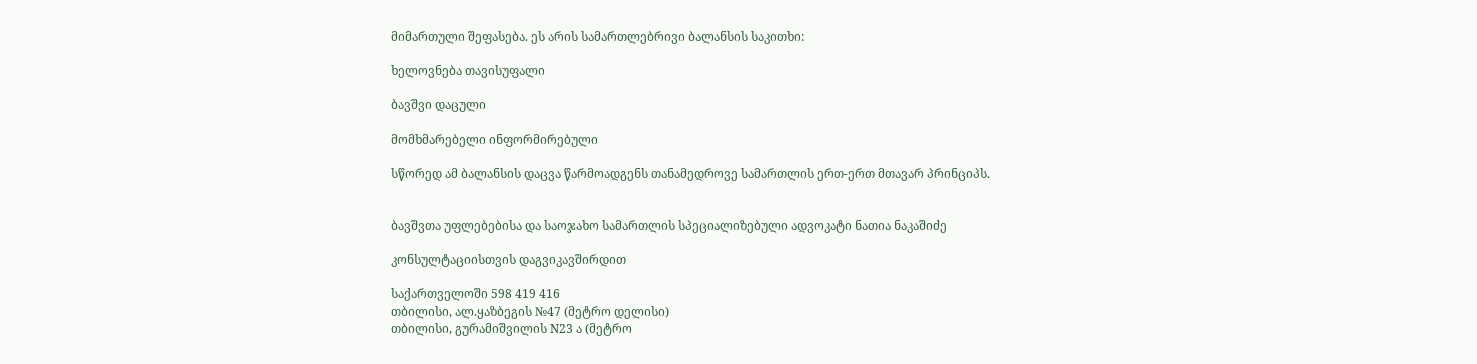მიმართული შეფასება. ეს არის სამართლებრივი ბალანსის საკითხი:

ხელოვნება თავისუფალი

ბავშვი დაცული

მომხმარებელი ინფორმირებული

სწორედ ამ ბალანსის დაცვა წარმოადგენს თანამედროვე სამართლის ერთ-ერთ მთავარ პრინციპს.


ბავშვთა უფლებებისა და საოჯახო სამართლის სპეციალიზებული ადვოკატი ნათია ნაკაშიძე

კონსულტაციისთვის დაგვიკავშირდით

საქართველოში 598 419 416
თბილისი, ალ.ყაზბეგის №47 (მეტრო დელისი)
თბილისი, გურამიშვილის N23 ა (მეტრო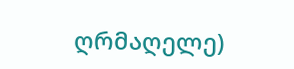ღრმაღელე)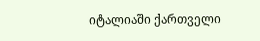იტალიაში ქართველი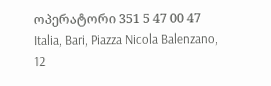ოპერატორი 351 5 47 00 47
Italia, Bari, Piazza Nicola Balenzano, 12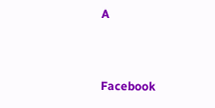A


Facebook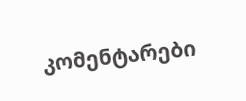კომენტარები